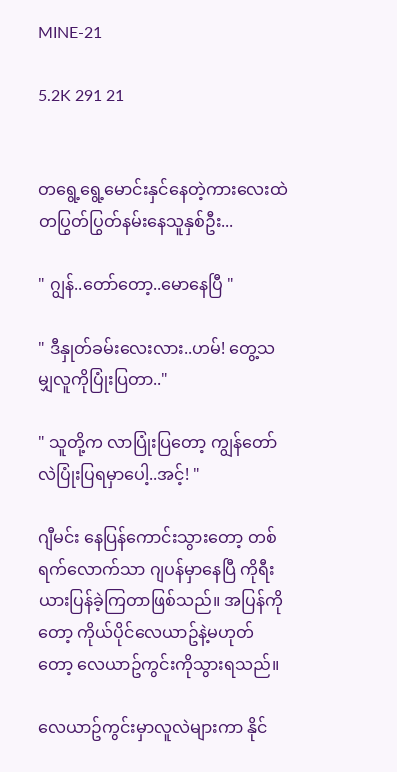MINE-21

5.2K 291 21


တရွေ့ရွေ့မောင်းနှင်နေတဲ့ကားလေးထဲ တပြွတ်ပြွတ်နမ်းနေသူနှစ်ဦး...

" ဂျွန်..တော်တော့..မောနေပြီ "

" ဒီနှုတ်ခမ်းလေးလား..ဟမ်! တွေ့သမျှလူကိုပြုံးပြတာ.."

" သူတို့က လာပြုံးပြတော့ ကျွန်တော်လဲပြုံးပြရမှာပေါ့..အင့်! "

ဂျီမင်း နေပြန်ကောင်းသွားတော့ တစ်ရက်လောက်သာ ဂျပန်မှာနေပြီ ကိုရီးယားပြန်ခဲ့ကြတာဖြစ်သည်။ အပြန်ကိုတော့ ကိုယ်ပိုင်လေယာဥ်နဲ့မဟုတ်တော့ လေယာဥ်ကွင်းကိုသွားရသည်။

လေယာဥ်ကွင်းမှာလူလဲများကာ နိုင်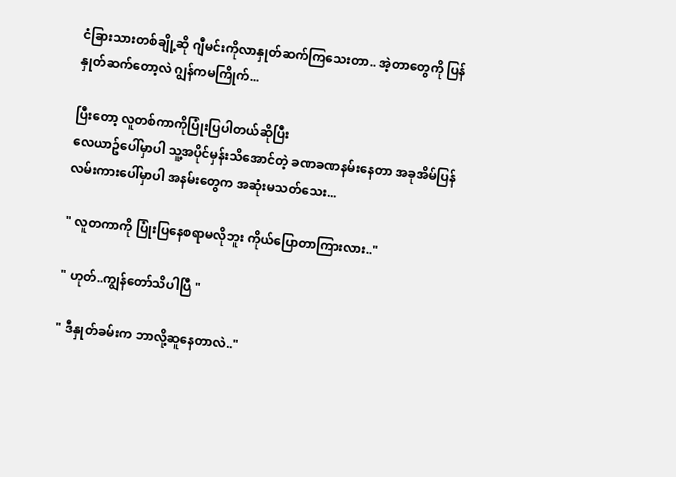ငံခြားသားတစ်ချို့ဆို ဂျီမင်းကိုလာနှုတ်ဆက်ကြသေးတာ.. အဲ့တာတွေကို ပြန်နှုတ်ဆက်တော့လဲ ဂျွန်ကမကြိုက်...

ပြီးတော့ လူတစ်ကာကိုပြုံးပြပါတယ်ဆိုပြီး
လေယာဥ်ပေါ်မှာပါ သူ့အပိုင်မှန်းသိအောင်တဲ့ ခဏခဏနမ်းနေတာ အခုအိမ်ပြန်လမ်းကားပေါ်မှာပါ အနမ်းတွေက အဆုံးမသတ်သေး...

" လူတကာကို ပြုံးပြနေစရာမလိုဘူး ကိုယ်ပြောတာကြားလား.."

" ဟုတ်..ကျွန်တော်သိပါပြီ "

" ဒီနှုတ်ခမ်းက ဘာလို့ဆူနေတာလဲ.."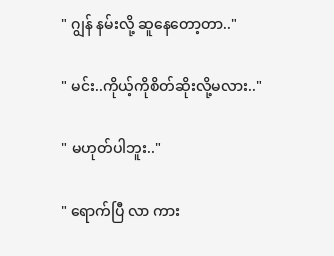" ဂျွန် နမ်းလို့ ဆူနေတော့တာ.."

" မင်း..ကိုယ့်ကိုစိတ်ဆိုးလို့မလား.."

" မဟုတ်ပါဘူး.."

" ရောက်ပြီ လာ ကား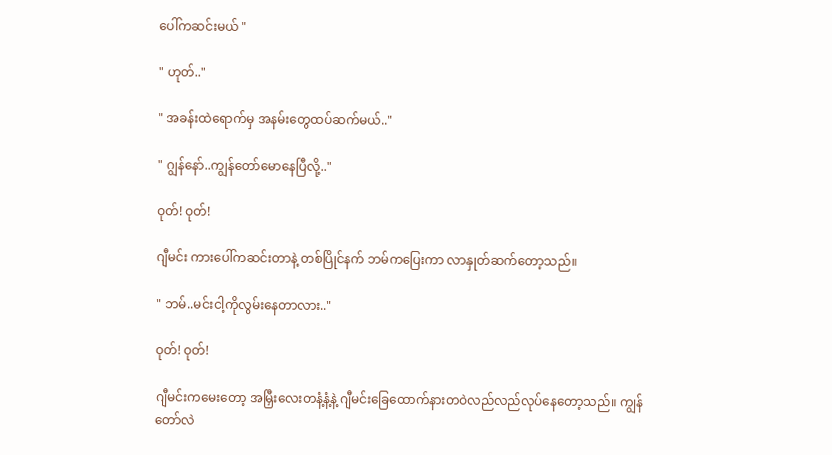ပေါ်ကဆင်းမယ် "

" ဟုတ်.."

" အခန်းထဲရောက်မှ အနမ်းတွေထပ်ဆက်မယ်.."

" ဂျွန်နော်..ကျွန်တော်မောနေပြီလို့.."

ဝုတ်! ဝုတ်!

ဂျီမင်း ကားပေါ်ကဆင်းတာနဲ့ တစ်ပြိုင်နက် ဘမ်ကပြေးကာ လာနှုတ်ဆက်တော့သည်။

" ဘမ်..မင်းငါ့ကိုလွမ်းနေတာလား.."

ဝုတ်! ဝုတ်!

ဂျီမင်းကမေးတော့ အမြှီးလေးတနံ့နံ့နဲ့ ဂျီမင်းခြေထောက်နားတဝဲလည်လည်လုပ်နေတော့သည်။ ကျွန်တော်လဲ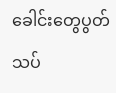ခေါင်းတွေပွတ်သပ်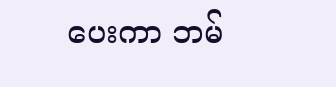ပေးကာ ဘမ်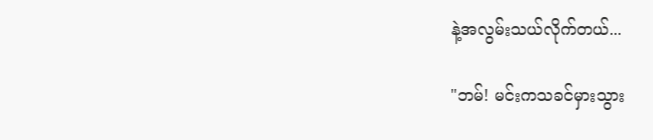နဲ့အလွမ်းသယ်လိုက်တယ်...

"ဘမ်! မင်းကသခင်မှားသွား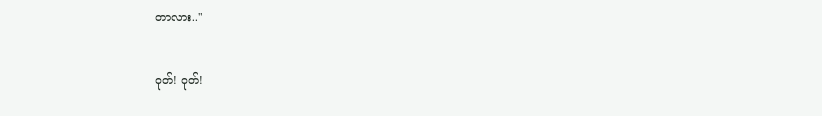တာလား.."

ဝုတ်! ဝုတ်!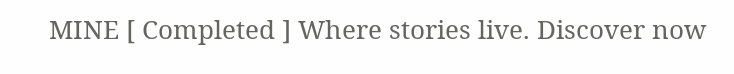MINE [ Completed ] Where stories live. Discover now